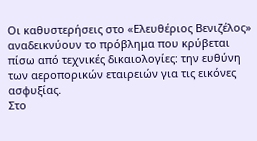Οι καθυστερήσεις στο «Ελευθέριος Βενιζέλος» αναδεικνύουν το πρόβλημα που κρύβεται πίσω από τεχνικές δικαιολογίες: την ευθύνη των αεροπορικών εταιρειών για τις εικόνες ασφυξίας.
Στο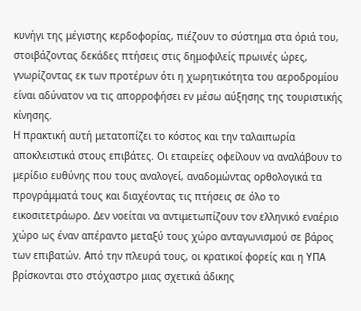κυνήγι της μέγιστης κερδοφορίας, πιέζουν το σύστημα στα όριά του, στοιβάζοντας δεκάδες πτήσεις στις δημοφιλείς πρωινές ώρες, γνωρίζοντας εκ των προτέρων ότι η χωρητικότητα του αεροδρομίου είναι αδύνατον να τις απορροφήσει εν μέσω αύξησης της τουριστικής κίνησης.
Η πρακτική αυτή μετατοπίζει το κόστος και την ταλαιπωρία αποκλειστικά στους επιβάτες. Οι εταιρείες οφείλουν να αναλάβουν το μερίδιο ευθύνης που τους αναλογεί, αναδομώντας ορθολογικά τα προγράμματά τους και διαχέοντας τις πτήσεις σε όλο το εικοσιτετράωρο. Δεν νοείται να αντιμετωπίζουν τον ελληνικό εναέριο χώρο ως έναν απέραντο μεταξύ τους χώρο ανταγωνισμού σε βάρος των επιβατών. Από την πλευρά τους, οι κρατικοί φορείς και η ΥΠΑ βρίσκονται στο στόχαστρο μιας σχετικά άδικης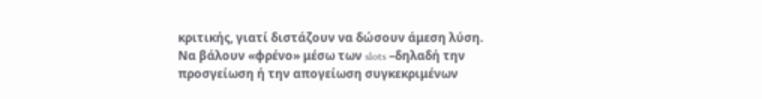κριτικής, γιατί διστάζουν να δώσουν άμεση λύση.
Να βάλουν «φρένο» μέσω των slots –δηλαδή την προσγείωση ή την απογείωση συγκεκριμένων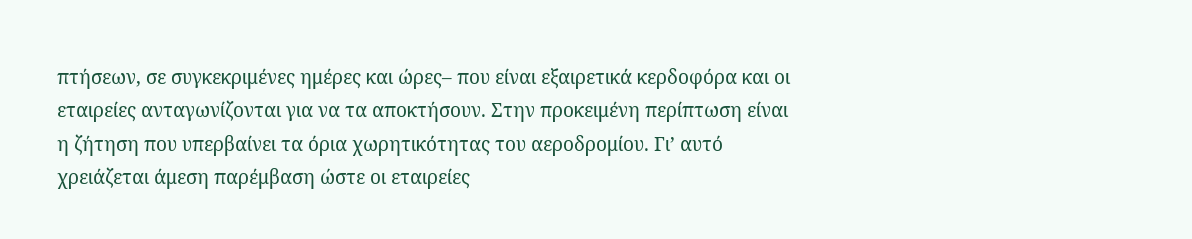πτήσεων, σε συγκεκριμένες ημέρες και ώρες– που είναι εξαιρετικά κερδοφόρα και οι εταιρείες ανταγωνίζονται για να τα αποκτήσουν. Στην προκειμένη περίπτωση είναι η ζήτηση που υπερβαίνει τα όρια χωρητικότητας του αεροδρομίου. Γι’ αυτό χρειάζεται άμεση παρέμβαση ώστε οι εταιρείες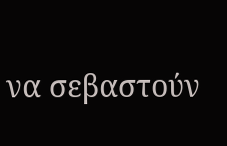να σεβαστούν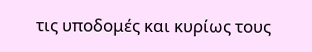τις υποδομές και κυρίως τους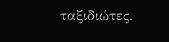ταξιδιώτες.